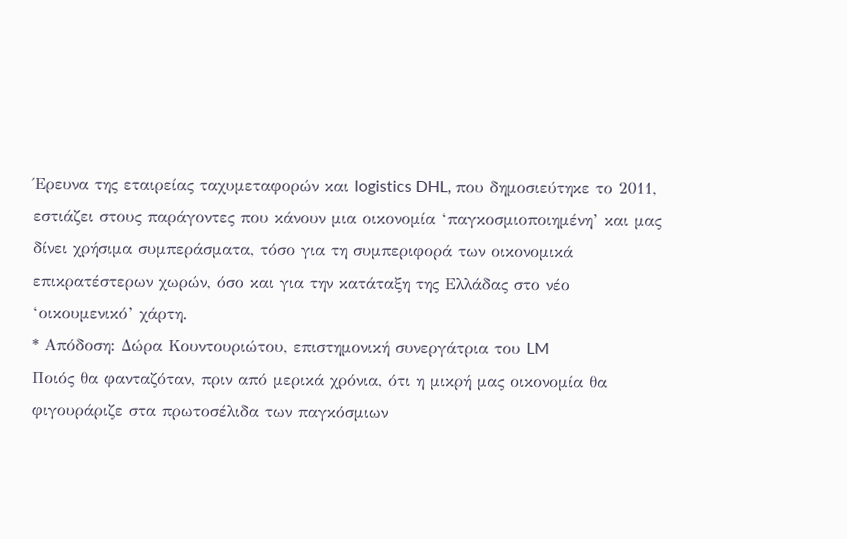Έρευνα της εταιρείας ταχυμεταφορών και logistics DHL, που δημοσιεύτηκε το 2011, εστιάζει στους παράγοντες που κάνουν μια οικονομία ‘παγκοσμιοποιημένη’ και μας δίνει χρήσιμα συμπεράσματα, τόσο για τη συμπεριφορά των οικονομικά επικρατέστερων χωρών, όσο και για την κατάταξη της Ελλάδας στο νέο ‘οικουμενικό’ χάρτη.
* Απόδοση: Δώρα Κουντουριώτου, επιστημονική συνεργάτρια του LM
Ποιός θα φανταζόταν, πριν από μερικά χρόνια, ότι η μικρή μας οικονομία θα φιγουράριζε στα πρωτοσέλιδα των παγκόσμιων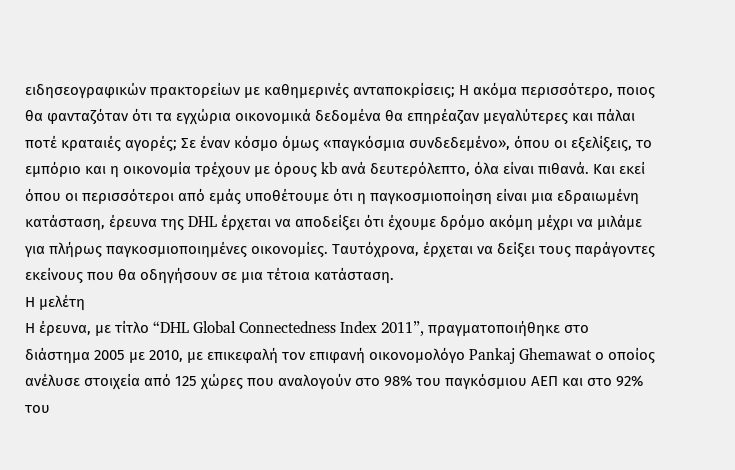ειδησεογραφικών πρακτορείων με καθημερινές ανταποκρίσεις; Η ακόμα περισσότερο, ποιος θα φανταζόταν ότι τα εγχώρια οικονομικά δεδομένα θα επηρέαζαν μεγαλύτερες και πάλαι ποτέ κραταιές αγορές; Σε έναν κόσμο όμως «παγκόσμια συνδεδεμένο», όπου οι εξελίξεις, το εμπόριο και η οικονομία τρέχουν με όρους kb ανά δευτερόλεπτο, όλα είναι πιθανά. Και εκεί όπου οι περισσότεροι από εμάς υποθέτουμε ότι η παγκοσμιοποίηση είναι μια εδραιωμένη κατάσταση, έρευνα της DHL έρχεται να αποδείξει ότι έχουμε δρόμο ακόμη μέχρι να μιλάμε για πλήρως παγκοσμιοποιημένες οικονομίες. Ταυτόχρονα, έρχεται να δείξει τους παράγοντες εκείνους που θα οδηγήσουν σε μια τέτοια κατάσταση.
Η μελέτη
Η έρευνα, με τίτλο “DHL Global Connectedness Index 2011”, πραγματοποιήθηκε στο διάστημα 2005 με 2010, με επικεφαλή τον επιφανή οικονομολόγο Pankaj Ghemawat ο οποίος ανέλυσε στοιχεία από 125 χώρες που αναλογούν στο 98% του παγκόσμιου ΑΕΠ και στο 92% του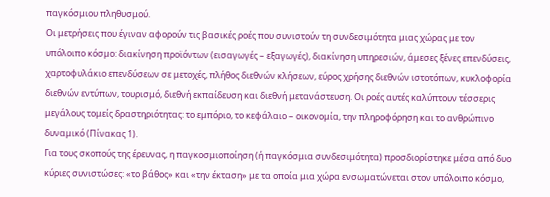παγκόσμιου πληθυσμού.
Οι μετρήσεις που έγιναν αφορούν τις βασικές ροές που συνιστούν τη συνδεσιμότητα μιας χώρας με τον υπόλοιπο κόσμο: διακίνηση προϊόντων (εισαγωγές – εξαγωγές), διακίνηση υπηρεσιών, άμεσες ξένες επενδύσεις, χαρτοφυλάκιο επενδύσεων σε μετοχές, πλήθος διεθνών κλήσεων, εύρος χρήσης διεθνών ιστοτόπων, κυκλοφορία διεθνών εντύπων, τουρισμό, διεθνή εκπαίδευση και διεθνή μετανάστευση. Οι ροές αυτές καλύπτουν τέσσερις μεγάλους τομείς δραστηριότητας: το εμπόριο, το κεφάλαιο – οικονομία, την πληροφόρηση και το ανθρώπινο δυναμικό (Πίνακας 1).
Για τους σκοπούς της έρευνας, η παγκοσμιοποίηση (ή παγκόσμια συνδεσιμότητα) προσδιορίστηκε μέσα από δυο κύριες συνιστώσες: «το βάθος» και «την έκταση» με τα οποία μια χώρα ενσωματώνεται στον υπόλοιπο κόσμο,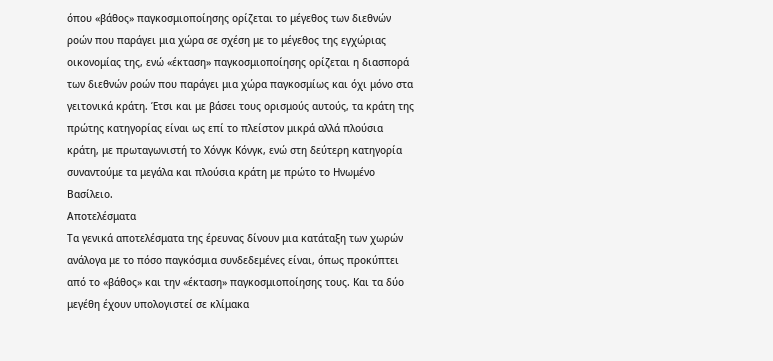όπου «βάθος» παγκοσμιοποίησης ορίζεται το μέγεθος των διεθνών ροών που παράγει μια χώρα σε σχέση με το μέγεθος της εγχώριας οικονομίας της, ενώ «έκταση» παγκοσμιοποίησης ορίζεται η διασπορά των διεθνών ροών που παράγει μια χώρα παγκοσμίως και όχι μόνο στα γειτονικά κράτη. Έτσι και με βάσει τους ορισμούς αυτούς, τα κράτη της πρώτης κατηγορίας είναι ως επί το πλείστον μικρά αλλά πλούσια κράτη, με πρωταγωνιστή το Χόνγκ Κόνγκ, ενώ στη δεύτερη κατηγορία συναντούμε τα μεγάλα και πλούσια κράτη με πρώτο το Ηνωμένο Βασίλειο.
Αποτελέσματα
Τα γενικά αποτελέσματα της έρευνας δίνουν μια κατάταξη των χωρών ανάλογα με το πόσο παγκόσμια συνδεδεμένες είναι, όπως προκύπτει από το «βάθος» και την «έκταση» παγκοσμιοποίησης τους. Και τα δύο μεγέθη έχουν υπολογιστεί σε κλίμακα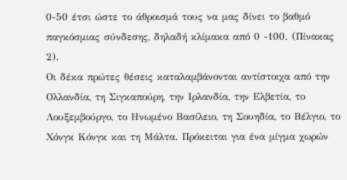0-50 έτσι ώστε το άθροισμά τους να μας δίνει το βαθμό παγκόσμιας σύνδεσης, δηλαδή κλίμακα από 0 -100. (Πίνακας 2).
Οι δέκα πρώτες θέσεις καταλαμβάνονται αντίστοιχα από την Ολλανδία, τη Σιγκαπούρη, την Ιρλανδία, την Ελβετία, το Λουξεμβούργο, το Ηνωμένο Βασίλειο, τη Σουηδία, το Βέλγιο, το Χόνγκ Κόνγκ και τη Μάλτα. Πρόκειται για ένα μίγμα χωρών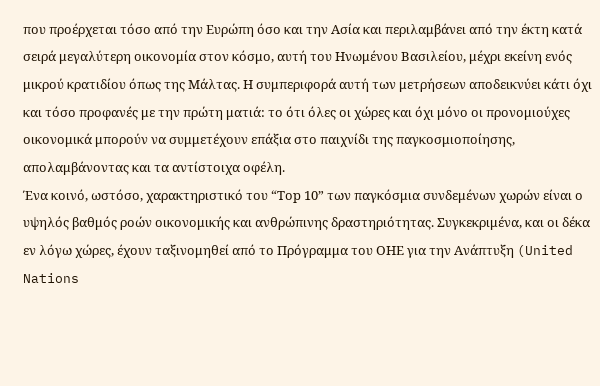που προέρχεται τόσο από την Ευρώπη όσο και την Ασία και περιλαμβάνει από την έκτη κατά σειρά μεγαλύτερη οικονομία στον κόσμο, αυτή του Ηνωμένου Βασιλείου, μέχρι εκείνη ενός μικρού κρατιδίου όπως της Μάλτας. Η συμπεριφορά αυτή των μετρήσεων αποδεικνύει κάτι όχι και τόσο προφανές με την πρώτη ματιά: το ότι όλες οι χώρες και όχι μόνο οι προνομιούχες οικονομικά μπορούν να συμμετέχουν επάξια στο παιχνίδι της παγκοσμιοποίησης, απολαμβάνοντας και τα αντίστοιχα οφέλη.
Ένα κοινό, ωστόσο, χαρακτηριστικό του “Τop 10” των παγκόσμια συνδεμένων χωρών είναι ο υψηλός βαθμός ροών οικονομικής και ανθρώπινης δραστηριότητας. Συγκεκριμένα, και οι δέκα εν λόγω χώρες, έχουν ταξινομηθεί από το Πρόγραμμα του ΟΗΕ για την Ανάπτυξη (United Nations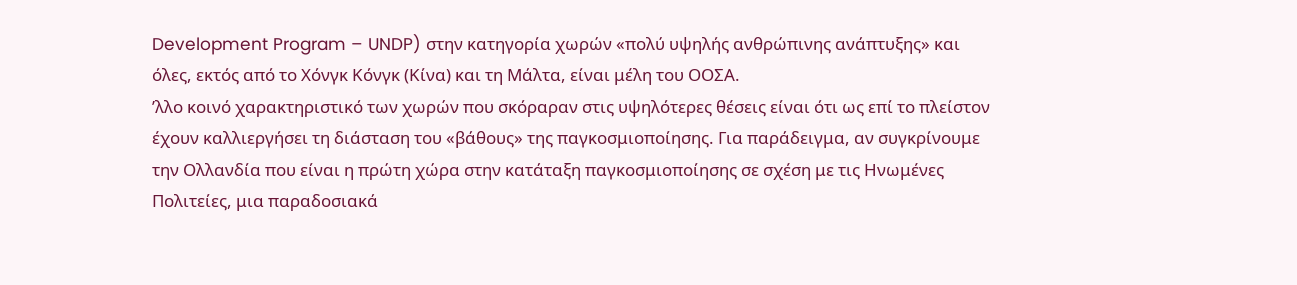Development Program – UNDP) στην κατηγορία χωρών «πολύ υψηλής ανθρώπινης ανάπτυξης» και όλες, εκτός από το Χόνγκ Κόνγκ (Κίνα) και τη Μάλτα, είναι μέλη του ΟΟΣΑ.
ʼλλο κοινό χαρακτηριστικό των χωρών που σκόραραν στις υψηλότερες θέσεις είναι ότι ως επί το πλείστον έχουν καλλιεργήσει τη διάσταση του «βάθους» της παγκοσμιοποίησης. Για παράδειγμα, αν συγκρίνουμε την Ολλανδία που είναι η πρώτη χώρα στην κατάταξη παγκοσμιοποίησης σε σχέση με τις Ηνωμένες Πολιτείες, μια παραδοσιακά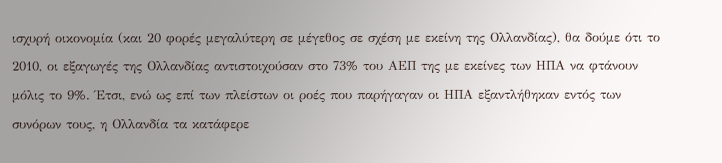ισχυρή οικονομία (και 20 φορές μεγαλύτερη σε μέγεθος σε σχέση με εκείνη της Ολλανδίας), θα δούμε ότι το 2010, οι εξαγωγές της Ολλανδίας αντιστοιχούσαν στο 73% του ΑΕΠ της με εκείνες των ΗΠΑ να φτάνουν μόλις το 9%. Έτσι, ενώ ως επί των πλείστων οι ροές που παρήγαγαν οι ΗΠΑ εξαντλήθηκαν εντός των συνόρων τους, η Ολλανδία τα κατάφερε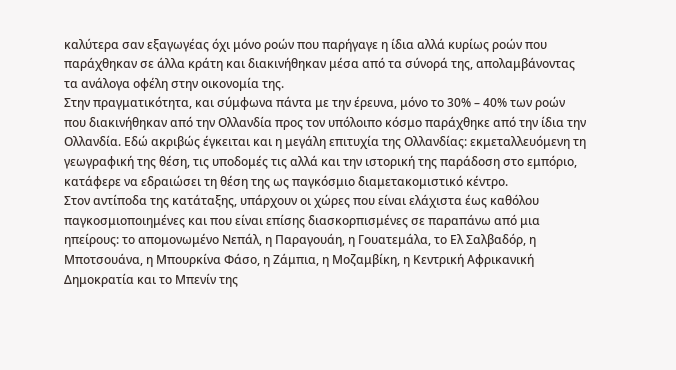καλύτερα σαν εξαγωγέας όχι μόνο ροών που παρήγαγε η ίδια αλλά κυρίως ροών που παράχθηκαν σε άλλα κράτη και διακινήθηκαν μέσα από τα σύνορά της, απολαμβάνοντας τα ανάλογα οφέλη στην οικονομία της.
Στην πραγματικότητα, και σύμφωνα πάντα με την έρευνα, μόνο το 30% – 40% των ροών που διακινήθηκαν από την Ολλανδία προς τον υπόλοιπο κόσμο παράχθηκε από την ίδια την Ολλανδία. Εδώ ακριβώς έγκειται και η μεγάλη επιτυχία της Ολλανδίας: εκμεταλλευόμενη τη γεωγραφική της θέση, τις υποδομές τις αλλά και την ιστορική της παράδοση στο εμπόριο, κατάφερε να εδραιώσει τη θέση της ως παγκόσμιο διαμετακομιστικό κέντρο.
Στον αντίποδα της κατάταξης, υπάρχουν οι χώρες που είναι ελάχιστα έως καθόλου παγκοσμιοποιημένες και που είναι επίσης διασκορπισμένες σε παραπάνω από μια ηπείρους: το απομονωμένο Νεπάλ, η Παραγουάη, η Γουατεμάλα, το Ελ Σαλβαδόρ, η Μποτσουάνα, η Μπουρκίνα Φάσο, η Ζάμπια, η Μοζαμβίκη, η Κεντρική Αφρικανική Δημοκρατία και το Μπενίν της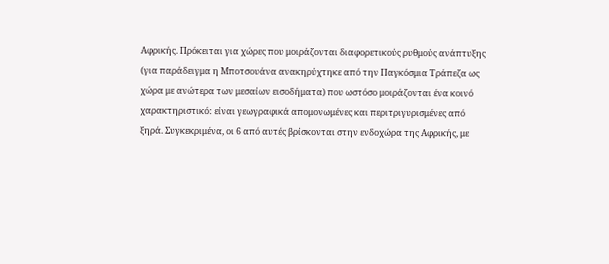Αφρικής. Πρόκειται για χώρες που μοιράζονται διαφορετικούς ρυθμούς ανάπτυξης (για παράδειγμα η Μποτσουάνα ανακηρύχτηκε από την Παγκόσμια Τράπεζα ως χώρα με ανώτερα των μεσαίων εισοδήματα) που ωστόσο μοιράζονται ένα κοινό χαρακτηριστικό: είναι γεωγραφικά απομονωμένες και περιτριγυρισμένες από ξηρά. Συγκεκριμένα, οι 6 από αυτές βρίσκονται στην ενδοχώρα της Αφρικής, με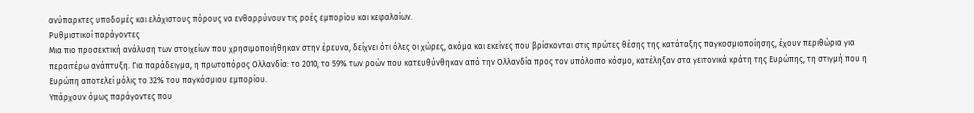ανύπαρκτες υποδομές και ελάχιστους πόρους να ενθαρρύνουν τις ροές εμπορίου και κεφαλαίων.
Ρυθμιστικοί παράγοντες
Μια πιο προσεκτική ανάλυση των στοιχείων που χρησιμοποιήθηκαν στην έρευνα, δείχνει ότι όλες οι χώρες, ακόμα και εκείνες που βρίσκονται στις πρώτες θέσης της κατάταξης παγκοσμιοποίησης, έχουν περιθώρια για περαιτέρω ανάπτυξη. Για παράδειγμα, η πρωτοπόρος Ολλανδία: το 2010, το 59% των ροών που κατευθύνθηκαν από την Ολλανδία προς τον υπόλοιπο κόσμο, κατέληξαν στα γειτονικά κράτη της Ευρώπης, τη στιγμή που η Ευρώπη αποτελεί μόλις το 32% του παγκόσμιου εμπορίου.
Υπάρχουν όμως παράγοντες που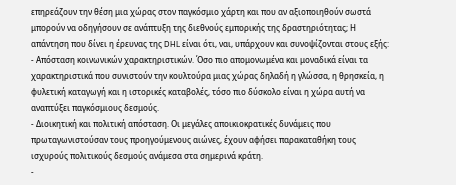επηρεάζουν την θέση μια χώρας στον παγκόσμιο χάρτη και που αν αξιοποιηθούν σωστά μπορούν να οδηγήσουν σε ανάπτυξη της διεθνούς εμπορικής της δραστηριότητας; Η απάντηση που δίνει η έρευνας της DHL είναι ότι, ναι, υπάρχουν και συνοψίζονται στους εξής:
- Απόσταση κοινωνικών χαρακτηριστικών. Όσο πιο απομονωμένα και μοναδικά είναι τα χαρακτηριστικά που συνιστούν την κουλτούρα μιας χώρας δηλαδή η γλώσσα, η θρησκεία, η φυλετική καταγωγή και η ιστορικές καταβολές, τόσο πιο δύσκολο είναι η χώρα αυτή να αναπτύξει παγκόσμιους δεσμούς.
- Διοικητική και πολιτική απόσταση. Οι μεγάλες αποικιοκρατικές δυνάμεις που πρωταγωνιστούσαν τους προηγούμενους αιώνες, έχουν αφήσει παρακαταθήκη τους ισχυρούς πολιτικούς δεσμούς ανάμεσα στα σημερινά κράτη.
-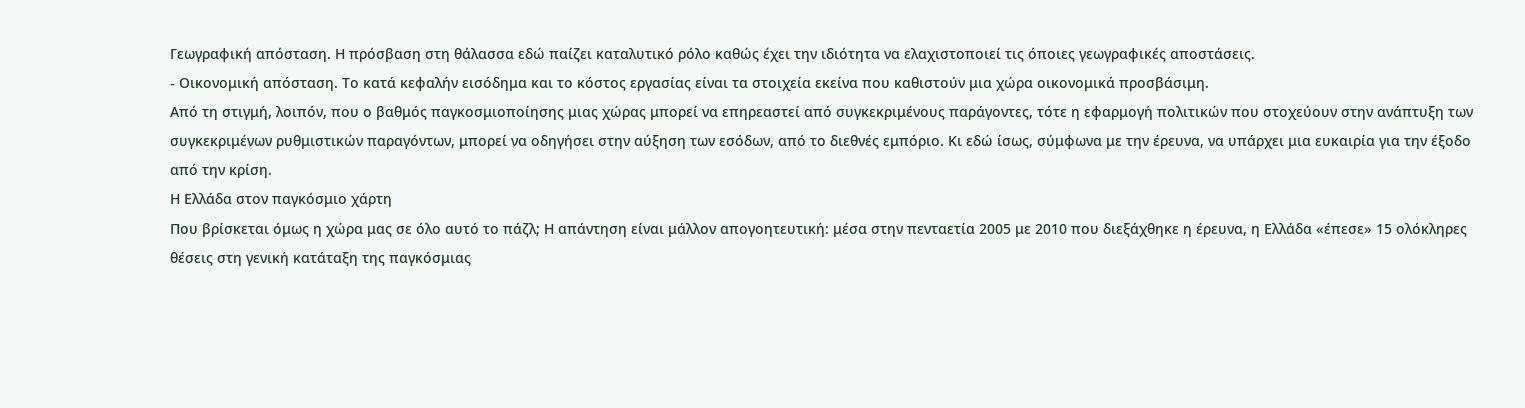Γεωγραφική απόσταση. Η πρόσβαση στη θάλασσα εδώ παίζει καταλυτικό ρόλο καθώς έχει την ιδιότητα να ελαχιστοποιεί τις όποιες γεωγραφικές αποστάσεις.
- Οικονομική απόσταση. Το κατά κεφαλήν εισόδημα και το κόστος εργασίας είναι τα στοιχεία εκείνα που καθιστούν μια χώρα οικονομικά προσβάσιμη.
Από τη στιγμή, λοιπόν, που ο βαθμός παγκοσμιοποίησης μιας χώρας μπορεί να επηρεαστεί από συγκεκριμένους παράγοντες, τότε η εφαρμογή πολιτικών που στοχεύουν στην ανάπτυξη των συγκεκριμένων ρυθμιστικών παραγόντων, μπορεί να οδηγήσει στην αύξηση των εσόδων, από το διεθνές εμπόριο. Κι εδώ ίσως, σύμφωνα με την έρευνα, να υπάρχει μια ευκαιρία για την έξοδο από την κρίση.
Η Ελλάδα στον παγκόσμιο χάρτη
Που βρίσκεται όμως η χώρα μας σε όλο αυτό το πάζλ; Η απάντηση είναι μάλλον απογοητευτική: μέσα στην πενταετία 2005 με 2010 που διεξάχθηκε η έρευνα, η Ελλάδα «έπεσε» 15 ολόκληρες θέσεις στη γενική κατάταξη της παγκόσμιας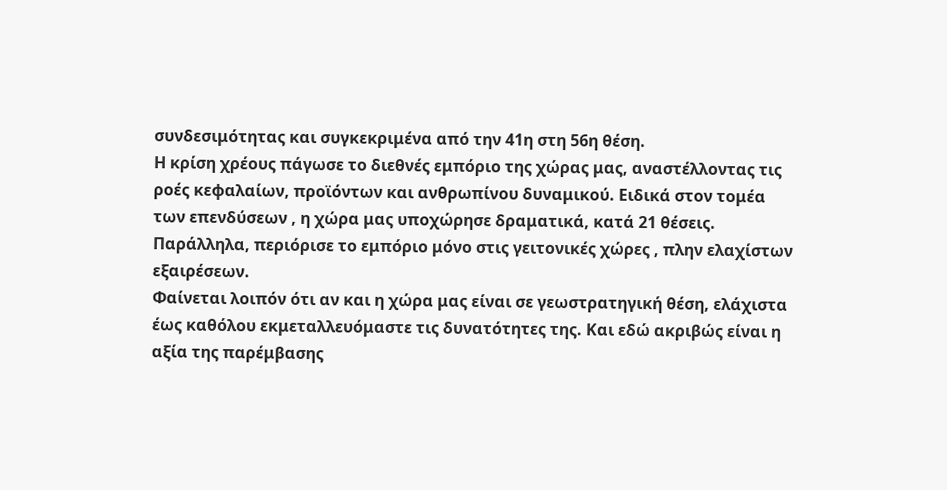συνδεσιμότητας και συγκεκριμένα από την 41η στη 56η θέση.
Η κρίση χρέους πάγωσε το διεθνές εμπόριο της χώρας μας, αναστέλλοντας τις ροές κεφαλαίων, προϊόντων και ανθρωπίνου δυναμικού. Ειδικά στον τομέα των επενδύσεων , η χώρα μας υποχώρησε δραματικά, κατά 21 θέσεις. Παράλληλα, περιόρισε το εμπόριο μόνο στις γειτονικές χώρες , πλην ελαχίστων εξαιρέσεων.
Φαίνεται λοιπόν ότι αν και η χώρα μας είναι σε γεωστρατηγική θέση, ελάχιστα έως καθόλου εκμεταλλευόμαστε τις δυνατότητες της. Και εδώ ακριβώς είναι η αξία της παρέμβασης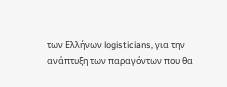των Ελλήνων logisticians, για την ανάπτυξη των παραγόντων που θα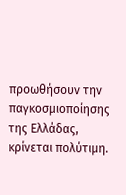προωθήσουν την παγκοσμιοποίησης της Ελλάδας, κρίνεται πολύτιμη.